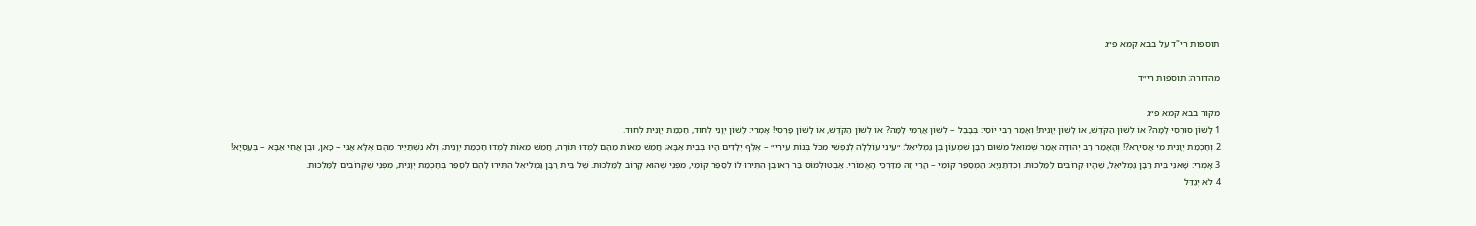תוספות רי"ד על בבא קמא פ״ג

מהדורה: תוספות רי״ד

מקור בבא קמא פ״ג
1 לָשׁוֹן סוּרְסִי לָמָּה? אוֹ לְשׁוֹן הַקֹּדֶשׁ, אוֹ לָשׁוֹן יְוָנִית! וְאָמַר רַבִּי יוֹסֵי: בְּבָבֶל – לְשׁוֹן אֲרַמִּי לָמָּה? אוֹ לְשׁוֹן הַקֹּדֶשׁ, אוֹ לָשׁוֹן פָּרְסִי! אָמְרִי: לָשׁוֹן יְוָנִי לְחוּד, חׇכְמַת יְוָנִית לְחוּד.
2 וְחׇכְמַת יְוָנִית מִי אֲסִירָא?! וְהָאָמַר רַב יְהוּדָה אָמַר שְׁמוּאֵל מִשּׁוּם רַבָּן שִׁמְעוֹן בֶּן גַּמְלִיאֵל: ״עֵינִי עוֹלְלָה לְנַפְשִׁי מִכֹּל בְּנוֹת עִירִי״ – אֶלֶף יְלָדִים הָיוּ בְּבֵית אַבָּא; חֲמֵשׁ מֵאוֹת מֵהֶם לָמְדוּ תּוֹרָה, חֲמֵשׁ מֵאוֹת לָמְדוּ חׇכְמַת יְוָנִית; וְלֹא נִשְׁתַּיֵּיר מֵהֶם אֶלָּא אֲנִי – כָּאן, וּבֶן אֲחִי אַבָּא – בְּעַסְיָא!
3 אָמְרִי: שָׁאנֵי בֵּית רַבָּן גַּמְלִיאֵל, שֶׁהָיוּ קְרוֹבִים לַמַּלְכוּת. וְכִדְתַנְיָא: הַמְסַפֵּר קוֹמֵי – הֲרֵי זֶה מִדַּרְכֵי הָאֱמוֹרִי. אַבְטוּלְמוֹס בַּר רְאוּבֵן הִתִּירוּ לוֹ לְסַפֵּר קוֹמֵי, מִפְּנֵי שֶׁהוּא קָרוֹב לַמַּלְכוּת. שֶׁל בֵּית רַבָּן גַּמְלִיאֵל הִתִּירוּ לָהֶם לְסַפֵּר בְּחׇכְמַת יְוָנִית, מִפְּנֵי שֶׁקְּרוֹבִים לַמַּלְכוּת.
4 לֹא יְגַדֵּל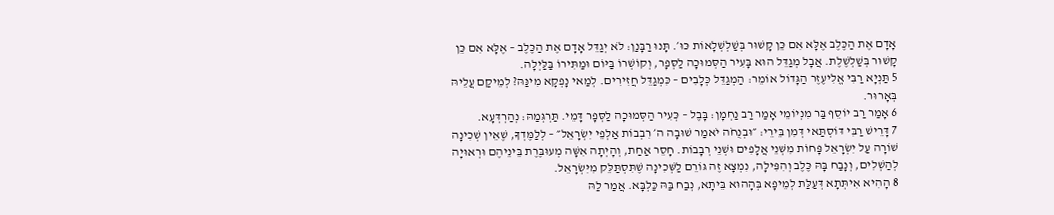אָדָם אֶת הַכֶּלֶב אֶלָּא אִם כֵּן קָשׁוּר בְּשַׁלְשְׁלָאוֹת כּוּ׳. תָּנוּ רַבָּנַן: לֹא יְגַדֵּל אָדָם אֶת הַכֶּלֶב – אֶלָּא אִם כֵּן קָשׁוּר בְּשַׁלְשֶׁלֶת. אֲבָל מְגַדֵּל הוּא בָּעִיר הַסְּמוּכָה לַסְּפָר, וְקוֹשְׁרוֹ בַּיּוֹם וּמַתִּירוֹ בַּלַּיְלָה.
5 תַּנְיָא רַבִּי אֱלִיעֶזֶר הַגָּדוֹל אוֹמֵר: הַמְגַדֵּל כְּלָבִים – כִּמְגַדֵּל חֲזִירִים. לְמַאי נָפְקָא מִינַּהּ? לְמֵיקַם עֲלֵיהּ בְּאָרוּר.
6 אָמַר רַב יוֹסֵף בַּר מִנְיוֹמֵי אָמַר רַב נַחְמָן: בָּבֶל – כְּעִיר הַסְּמוּכָה לַסְּפָר דָּמֵי. תַּרְגְּמַהּ: נְהַרְדְּעָא.
7 דָּרֵישׁ רַבִּי דּוֹסְתַּאי דְּמִן בֵּירֵי: ״וּבְנֻחֹה יֹאמַר שׁוּבָה ה׳ רִבְבוֹת אַלְפֵי יִשְׂרָאֵל״ – לְלַמֶּדְךָ, שֶׁאֵין שְׁכִינָה שׁוֹרָה עַל יִשְׂרָאֵל פָּחוֹת מִשְּׁנֵי אֲלָפִים וּשְׁנֵי רְבָבוֹת. חָסֵר אַחַת, וְהָיְתָה אִשָּׁה מְעוּבֶּרֶת בֵּינֵיהֶם וּרְאוּיָה לְהַשְׁלִים, וְנָבַח בָּהּ כֶּלֶב וְהִפִּילָה, נִמְצָא זֶה גּוֹרֵם לַשְּׁכִינָה שֶׁתִּסְתַּלֵּק מִיִּשְׂרָאֵל.
8 הָהִיא אִיתְּתָא דְּעַלַּת לְמֵיפָא בְּהָהוּא בֵּיתָא, נְבַח בַּהּ כַּלְבָּא. אֲמַר לַהּ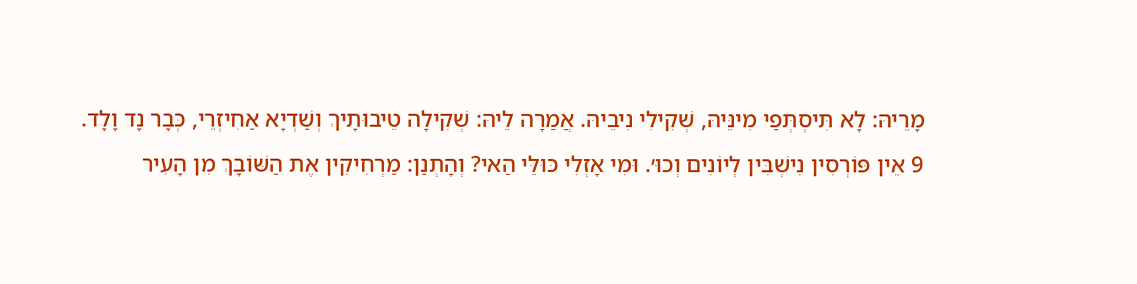מָרֵיהּ: לָא תִּיסְתְּפַי מִינֵּיהּ, שְׁקִילִי נִיבֵיהּ. אֲמַרָה לֵיהּ: שְׁקִילָה טֵיבוּתָיךְ וְשַׁדְיָא אַחִיזְרֵי, כְּבָר נָד וָלָד.
9 אֵין פּוֹרְסִין נִישְׁבִּין לְיוֹנִים וְכוּ׳. וּמִי אָזְלִי כּוּלֵּי הַאי? וְהָתְנַן: מַרְחִיקִין אֶת הַשּׁוֹבָךְ מִן הָעִיר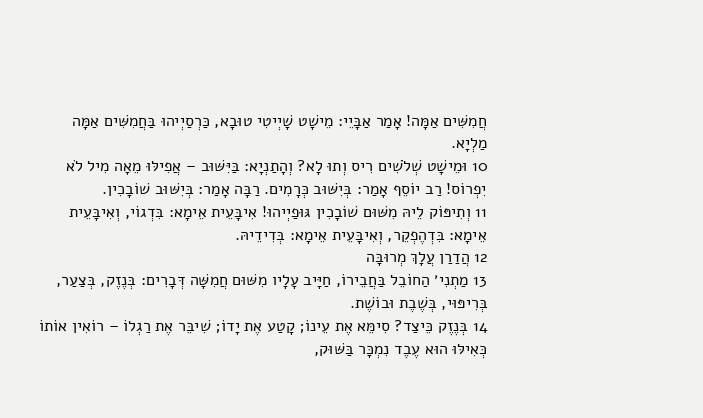חֲמִשִּׁים אַמָּה! אָמַר אַבָּיֵי: מֵישָׁט שָׁיְיטִי טוּבָא, כַּרְסַיְיהוּ בַּחֲמִשִּׁים אַמָּה מַלְיָא.
10 וּמֵישָׁט שְׁלֹשִׁים רִיס וְתוּ לָא? וְהָתַנְיָא: בַּיִּשּׁוּב – אֲפִילּוּ מֵאָה מִיל לֹא יִפְרוֹס! רַב יוֹסֵף אָמַר: בְּיִשּׁוּב כְּרָמִים. רַבָּה אָמַר: בְּיִשּׁוּב שׁוֹבָכִין.
11 וְתִיפּוֹק לֵיהּ מִשּׁוּם שׁוֹבָכִין גּוּפַיְיהוּ! אִיבָּעֵית אֵימָא: בִּדְגוֹי, וְאִיבָּעֵית אֵימָא: בִּדְהֶפְקֵר, וְאִיבָּעֵית אֵימָא: בְּדִידֵיהּ.
12 הֲדַרַן עֲלָךְ מְרוּבָּה
13 מַתְנִי׳ הַחוֹבֵל בַּחֲבֵירוֹ, חַיָּיב עָלָיו מִשּׁוּם חֲמִשָּׁה דְּבָרִים: בְּנֶזֶק, בְּצַעַר, בְּרִיפּוּי, בְּשֶׁבֶת וּבוֹשֶׁת.
14 בְּנֶזֶק כֵּיצַד? סִימֵּא אֶת עֵינוֹ; קָטַע אֶת יָדוֹ; שִׁיבֵּר אֶת רַגְלוֹ – רוֹאִין אוֹתוֹ כְּאִילּוּ הוּא עֶבֶד נִמְכָּר בַּשּׁוּק,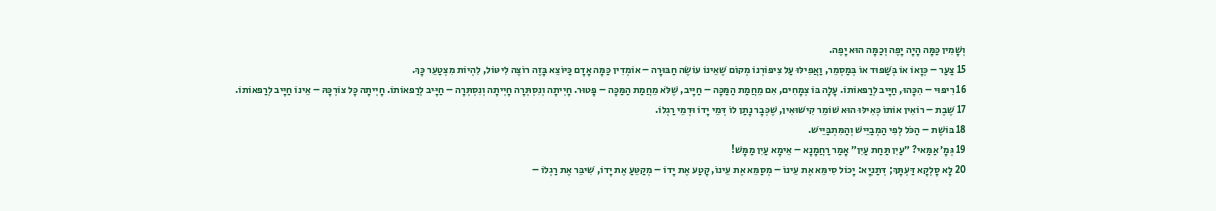וְשָׁמִין כַּמָּה הָיָה יָפֶה וְכַמָּה הוּא יָפֶה.
15 צַעַר – כְּוָאוֹ אוֹ בְּשַׁפּוּד אוֹ בְּמַסְמֵר, וַאֲפִילּוּ עַל צִיפּוֹרְנוֹ מְקוֹם שֶׁאֵינוֹ עוֹשֶׂה חַבּוּרָה – אוֹמְדִין כַּמָּה אָדָם כַּיּוֹצֵא בָּזֶה רוֹצֶה לִיטּוֹל, לִהְיוֹת מִצְטַעֵר כָּךְ.
16 רִיפּוּי – הִכָּהוּ, חַיָּיב לְרַפּאוֹתוֹ. עָלָה בּוֹ צְמָחִים, אִם מֵחֲמַת הַמַּכָּה – חַיָּיב, שֶׁלֹּא מֵחֲמַת הַמַּכָּה – פָּטוּר. חָיְיתָה וְנִסְתְּרָה חָיְיתָה וְנִסְתְּרָה – חַיָּיב לְרַפּאוֹתוֹ. חָיְיתָה כׇּל צוֹרְכָּהּ – אֵינוֹ חַיָּיב לְרַפּאוֹתוֹ.
17 שֶׁבֶת – רוֹאִין אוֹתוֹ כְּאִילּוּ הוּא שׁוֹמֵר קִישּׁוּאִין, שֶׁכְּבָר נָתַן לוֹ דְּמֵי יָדוֹ וּדְמֵי רַגְלוֹ.
18 בּוֹשֶׁת – הַכֹּל לְפִי הַמְבַיֵּישׁ וְהַמִּתְבַּיֵּישׁ.
19 גְּמָ׳ אַמַּאי? ״עַיִן תַּחַת עַיִן״ אָמַר רַחֲמָנָא – אֵימָא עַיִן מַמָּשׁ!
20 לָא סָלְקָא דַּעְתָּךְ; דְּתַנְיָא: יָכוֹל סִימֵּא אֶת עֵינוֹ – מְסַמֵּא אֶת עֵינוֹ, קָטַע אֶת יָדוֹ – מְקַטֵּעַ אֶת יָדוֹ, שִׁיבֵּר אֶת רַגְלוֹ –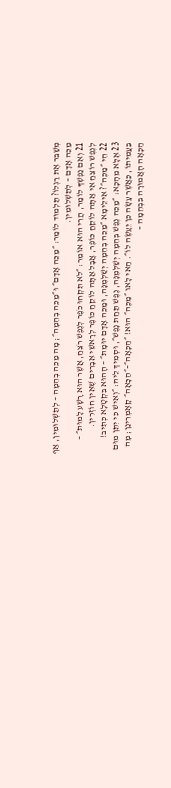מְשַׁבֵּר אֶת רַגְלוֹ? תַּלְמוּד לוֹמַר: ״מַכֵּה אָדָם״ וּ״מַכֵּה בְהֵמָה״; מָה מַכֵּה בְהֵמָה – לְתַשְׁלוּמִין, אַף מַכֵּה אָדָם – לְתַשְׁלוּמִין.
21 וְאִם נַפְשְׁךָ לוֹמַר, הֲרֵי הוּא אוֹמֵר: ״לֹא תִקְחוּ כֹפֶר לְנֶפֶשׁ רֹצֵחַ, אֲשֶׁר הוּא רָשָׁע לָמוּת״ – לְנֶפֶשׁ רוֹצֵחַ אִי אַתָּה לוֹקֵחַ כּוֹפֶר, אֲבָל אַתָּה לוֹקֵחַ כּוֹפֶר לְרָאשֵׁי אֵבָרִים שֶׁאֵין חוֹזְרִין.
22 הֵי ״מַכֶּה״? אִילֵימָא ״מַכֵּה בְהֵמָה יְשַׁלְּמֶנָּה, וּמַכֵּה אָדָם יוּמָת״ – הָהוּא בִּקְטָלָא כְּתִיב!
23 אֶלָּא מֵהָכָא: ״מַכֵּה נֶפֶשׁ בְּהֵמָה יְשַׁלְּמֶנָּה, נֶפֶשׁ תַּחַת נָפֶשׁ״, וּסְמִיךְ לֵיהּ: ״וְאִישׁ כִּי יִתֵּן מוּם בַּעֲמִיתוֹ, כַּאֲשֶׁר עָשָׂה כֵּן יֵעָשֶׂה לוֹ״. הַאי לָאו ״מַכֶּה״ הוּא! ״הַכָּאָה״–״הַכָּאָה״ קָאָמְרִינַן; מָה הַכָּאָה הָאֲמוּרָה בִּבְהֵמָה –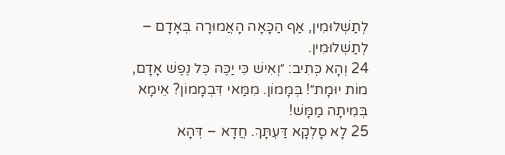לְתַשְׁלוּמִין, אַף הַכָּאָה הָאֲמוּרָה בְּאָדָם – לְתַשְׁלוּמִין.
24 וְהָא כְּתִיב: ״וְאִישׁ כִּי יַכֶּה כׇּל נֶפֶשׁ אָדָם, מוֹת יוּמָת״! בְּמָמוֹן. מִמַּאי דִּבְמָמוֹן? אֵימָא בְּמִיתָה מַמָּשׁ!
25 לָא סָלְקָא דַּעְתָּךְ. חֲדָא – דְּהָא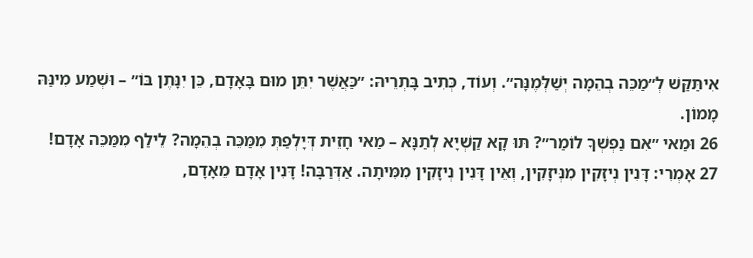אִיתַּקַּשׁ לְ״מַכֵּה בְהֵמָה יְשַׁלְּמֶנָּה״. וְעוֹד, כְּתִיב בָּתְרֵיהּ: ״כַּאֲשֶׁר יִתֵּן מוּם בָּאָדָם, כֵּן יִנָּתֶן בּוֹ״ – וּשְׁמַע מִינַּהּ מָמוֹן.
26 וּמַאי ״אִם נַפְשְׁךָ לוֹמַר״? תּוּ קָא קַשְׁיָא לְתַנָּא – מַאי חָזֵית דְּיָלְפַתְּ מִמַּכֵּה בְהֵמָה? לֵילַף מִמַּכֵּה אָדָם!
27 אָמְרִי: דָּנִין נְיזָקִין מִנְּיזָקִין, וְאֵין דָּנִין נְיזָקִין מִמִּיתָה. אַדְּרַבָּה! דָּנִין אָדָם מֵאָדָם,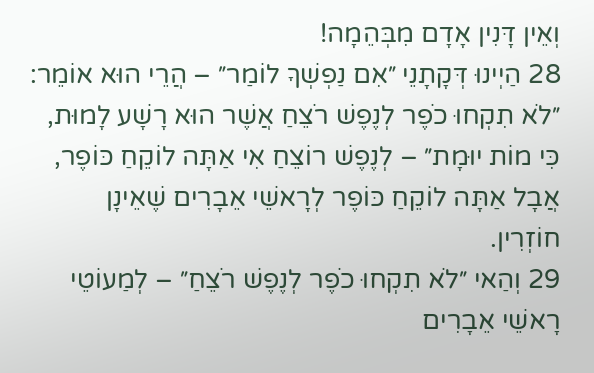וְאֵין דָּנִין אָדָם מִבְּהֵמָה!
28 הַיְינוּ דְּקָתָנֵי ״אִם נַפְשְׁךָ לוֹמַר״ – הֲרֵי הוּא אוֹמֵר: ״לֹא תִקְחוּ כֹפֶר לְנֶפֶשׁ רֹצֵחַ אֲשֶׁר הוּא רָשָׁע לָמוּת, כִּי מוֹת יוּמָת״ – לְנֶפֶשׁ רוֹצֵחַ אִי אַתָּה לוֹקֵחַ כּוֹפֶר, אֲבָל אַתָּה לוֹקֵחַ כּוֹפֶר לְרָאשֵׁי אֵבָרִים שֶׁאֵינָן חוֹזְרִין.
29 וְהַאי ״לֹא תִקְחוּ כֹפֶר לְנֶפֶשׁ רֹצֵחַ״ – לְמַעוֹטֵי רָאשֵׁי אֵבָרִים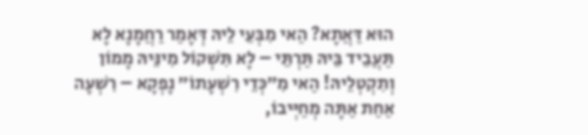הוּא דַּאֲתָא? הַאי מִבְּעֵי לֵיהּ דְּאָמַר רַחֲמָנָא לָא תַּעֲבֵיד בֵּיהּ תַּרְתֵּי – לָא תִּשְׁקוֹל מִינֵּיהּ מָמוֹן וְתִקְטְלֵיהּ! הַאי מִ״כְּדֵי רִשְׁעָתוֹ״ נָפְקָא – רִשְׁעָה אַחַת אַתָּה מְחַיְּיבוֹ,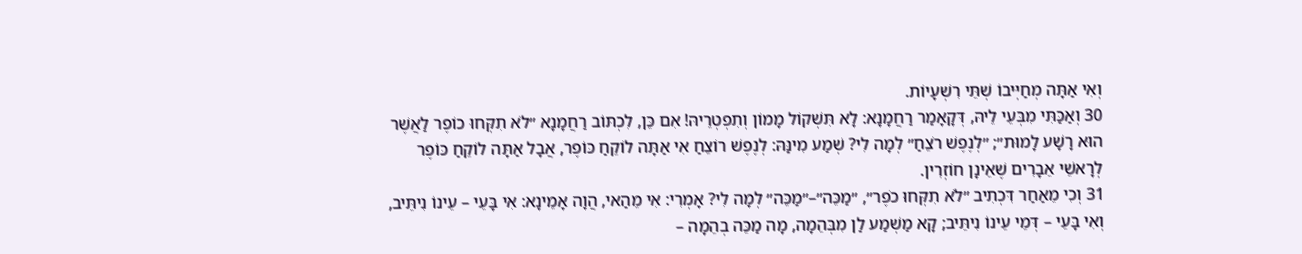וְאִי אַתָּה מְחַיְּיבוֹ שְׁתֵּי רִשְׁעָיוֹת.
30 וְאַכַּתִּי מִבְּעֵי לֵיהּ, דְּקָאָמַר רַחֲמָנָא: לָא תִּשְׁקוֹל מָמוֹן וְתִפְטְרֵיהּ! אִם כֵּן, לִכְתּוֹב רַחֲמָנָא ״לֹא תִקְּחוּ כוֹפֶר לַאֲשֶׁר הוּא רָשָׁע לָמוּת״; ״לְנֶפֶשׁ רֹצֵחַ״ לְמָה לִי? שְׁמַע מִינַּהּ: לְנֶפֶשׁ רוֹצֵחַ אִי אַתָּה לוֹקֵחַ כּוֹפֶר, אֲבָל אַתָּה לוֹקֵחַ כּוֹפֶר לְרָאשֵׁי אֵבָרִים שֶׁאֵינָן חוֹזְרִין.
31 וְכִי מֵאַחַר דִּכְתִיב ״לֹא תִקְּחוּ כֹפֶר״, ״מַכֵּה״–״מַכֵּה״ לְמָה לִי? אָמְרִי: אִי מֵהַאי, הֲוָה אָמֵינָא: אִי בָּעֵי – עֵינוֹ נִיתֵּיב, וְאִי בָּעֵי – דְּמֵי עֵינוֹ נִיתֵּיב; קָא מַשְׁמַע לַן מִבְּהֵמָה, מָה מַכֵּה בְהֵמָה –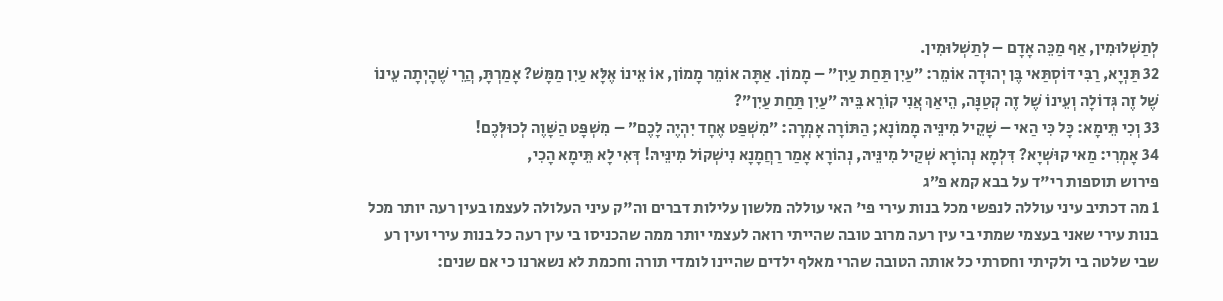לְתַשְׁלוּמִין, אַף מַכֵּה אָדָם – לְתַשְׁלוּמִין.
32 תַּנְיָא, רַבִּי דּוֹסְתַּאי בֶּן יְהוּדָה אוֹמֵר: ״עַיִן תַּחַת עַיִן״ – מָמוֹן. אַתָּה אוֹמֵר מָמוֹן, אוֹ אֵינוֹ אֶלָּא עַיִן מַמָּשׁ? אָמַרְתָּ, הֲרֵי שֶׁהָיְתָה עֵינוֹ שֶׁל זֶה גְּדוֹלָה וְעֵינוֹ שֶׁל זֶה קְטַנָּה, הֵיאַךְ אֲנִי קוֹרֵא בֵּיהּ ״עַיִן תַּחַת עַיִן״?
33 וְכִי תֵּימָא: כָּל כִּי הַאי – שָׁקֵיל מִינֵּיהּ מָמוֹנָא; הַתּוֹרָה אָמְרָה: ״מִשְׁפַּט אֶחָד יִהְיֶה לָכֶם״ – מִשְׁפָּט הַשָּׁוֶה לְכוּלְּכֶם!
34 אָמְרִי: מַאי קוּשְׁיָא? דִּלְמָא נְהוֹרָא שְׁקַיל מִינֵּיהּ, נְהוֹרָא אָמַר רַחֲמָנָא נִישְׁקוֹל מִינֵּיהּ! דְּאִי לָא תֵּימָא הָכִי,
פירוש תוספות רי"ד על בבא קמא פ״ג
1 מה דכתיב עיני עוללה לנפשי מכל בנות עירי פי' האי עוללה מלשון עלילות דברים וה"ק עיני העלולה לעצמו בעין רעה יותר מכל בנות עירי שאני בעצמי שמתי בי עין רעה מרוב טובה שהייתי רואה לעצמי יותר ממה שהכניסו בי עין רעה כל בנות עירי ועין רע שבי שלטה בי ולקיתי וחסרתי כל אותה הטובה שהרי מאלף ילדים שהיינו לומדי תורה וחכמת לא נשארנו כי אם שנים: